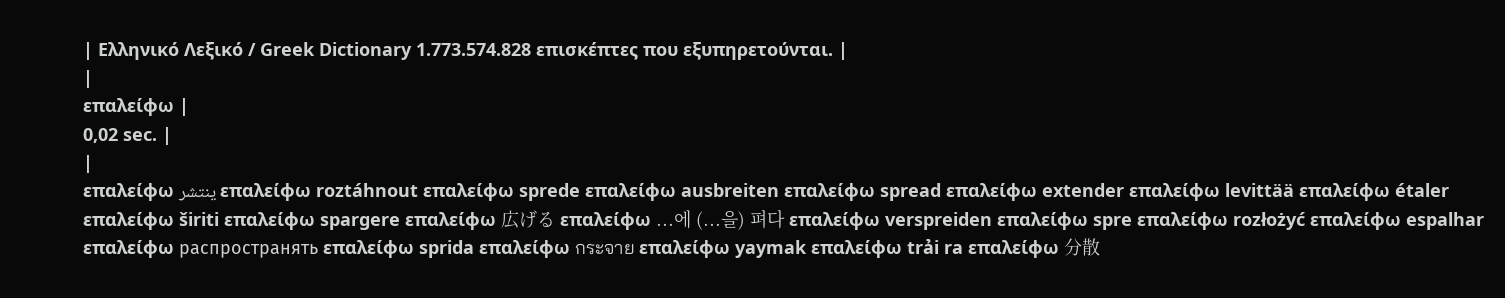| Ελληνικό Λεξικό / Greek Dictionary 1.773.574.828 επισκέπτες που εξυπηρετούνται. |
|
επαλείφω |
0,02 sec. |
|
επαλείφω ينتشر επαλείφω roztáhnout επαλείφω sprede επαλείφω ausbreiten επαλείφω spread επαλείφω extender επαλείφω levittää επαλείφω étaler επαλείφω širiti επαλείφω spargere επαλείφω 広げる επαλείφω ...에 (...을) 펴다 επαλείφω verspreiden επαλείφω spre επαλείφω rozłożyć επαλείφω espalhar επαλείφω распространять επαλείφω sprida επαλείφω กระจาย επαλείφω yaymak επαλείφω trải ra επαλείφω 分散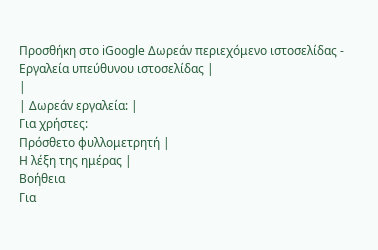Προσθήκη στο iGoogle Δωρεάν περιεχόμενο ιστοσελίδας - Εργαλεία υπεύθυνου ιστοσελίδας |
|
| Δωρεάν εργαλεία: |
Για χρήστες:
Πρόσθετο φυλλομετρητή |
Η λέξη της ημέρας |
Βοήθεια
Για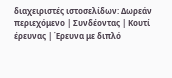διαχειριστές ιστοσελίδων: Δωρεάν περιεχόμενο | Συνδέοντας | Κουτί έρευνας | Έρευνα με διπλό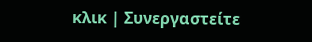κλικ | Συνεργαστείτε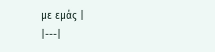με εμάς |
|---|